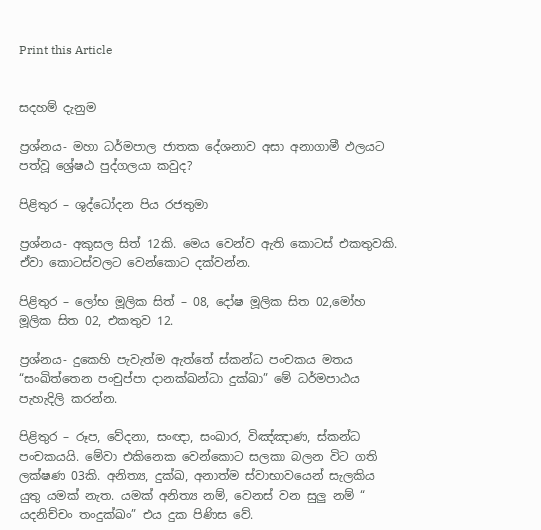Print this Article


සදහම් දැනුම

ප්‍රශ්නය- මහා ධර්මපාල ජාතක දේශනාව අසා අනාගාමී ඵලයට පත්වූ ශ්‍රේෂඨ පුද්ගලයා කවුද?

පිළිතුර – ශුද්ධෝදන පිය රජතුමා

ප්‍රශ්නය- අකුසල සිත් 12කි. මෙය වෙන්ව ඇති කොටස් එකතුවකි. ඒවා කොටස්වලට වෙන්කොට දක්වන්න.

පිළිතුර – ලෝභ මූලික සිත් – 08, දෝෂ මූලික සිත 02,මෝහ මූලික සිත 02, එකතුව 12.

ප්‍රශ්නය- දුකෙහි පැවැත්ම ඇත්තේ ස්කන්ධ පංචකය මතය “සංඛිත්තෙන පංචුප්පා දානක්ඛන්ධා දුක්ඛා” මේ ධර්මපාඨය පැහැදිලි කරන්න.

පිළිතුර – රූප, වේදනා, සංඥා, සංඛාර, විඤ්ඤාණ, ස්කන්ධ පංචකයයි. මේවා එකිනෙක වෙන්කොට සලකා බලන විට ගති ලක්ෂණ 03කි. අනිත්‍ය, දුක්ඛ, අනාත්ම ස්වාභාවයෙන් සැලකිය යුතු යමක් නැත. යමක් අනිත්‍ය නම්, වෙනස් වන සුලු නම් “ යදනිච්චං තංදුක්ඛං” එය දුක පිණිස වේ.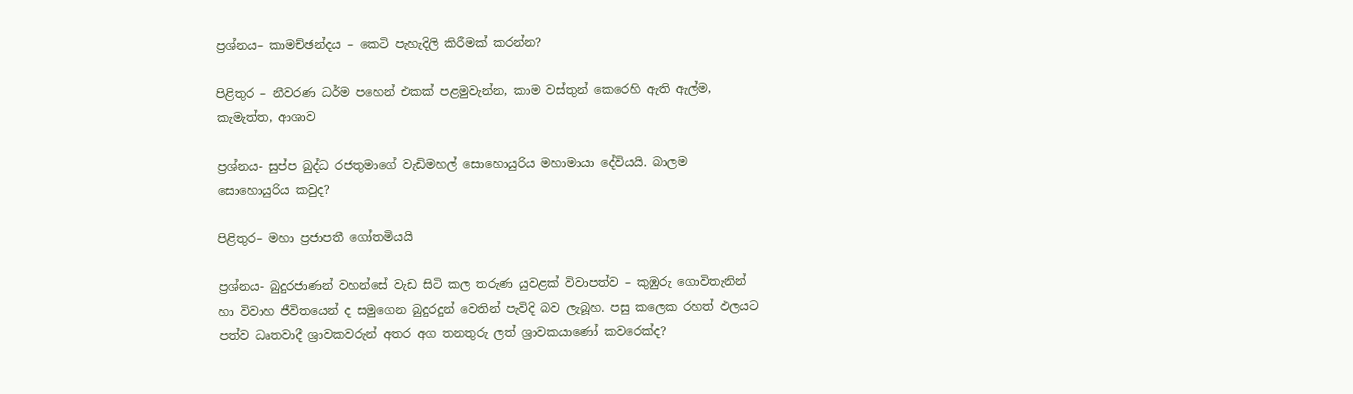ප්‍රශ්නය– කාමච්ඡන්දය – කෙටි පැහැදිලි කිරීමක් කරන්න?

පිළිතුර – නීවරණ ධර්ම පහෙන් එකක් පළමුවැන්න, කාම වස්තුන් කෙරෙහි ඇති ඇල්ම, කැමැත්ත, ආශාව

ප්‍රශ්නය- සුප්ප බුද්ධ රජතුමාගේ වැඩිමහල් සොහොයුරිය මහාමායා දේවියයි. බාලම සොහොයුරිය කවුද?

පිළිතුර– මහා ප්‍රජාපතී ගෝතමියයි

ප්‍රශ්නය- බුදුරජාණන් වහන්සේ වැඩ සිටි කල තරුණ යුවළක් විවාපත්ව – කුඹුරු ගොවිතැනින් හා විවාහ ජීවිතයෙන් ද සමුගෙන බුදුරදුන් වෙතින් පැවිදි බව ලැබූහ. පසු කලෙක රහත් ඵලයට පත්ව ධෘතවාදී ශ්‍රාවකවරුන් අතර අග තනතුරු ලත් ශ්‍රාවකයාණෝ කවරෙක්ද?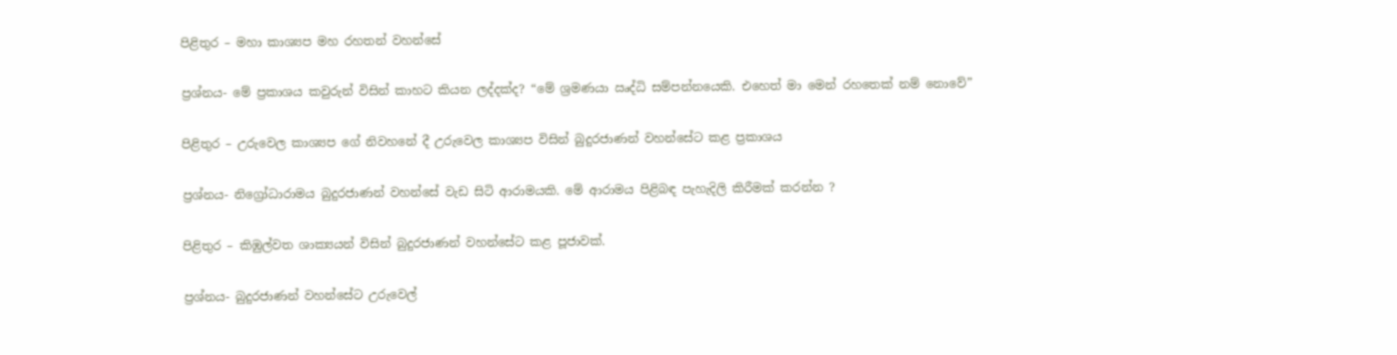පිළිතුර – මහා කාශ්‍යප මහ රහතන් වහන්සේ

ප්‍රශ්නය- මේ ප්‍රකාශය කවුරුන් විසින් කාහට කියන ලද්දක්ද? “මේ ශ්‍රමණයා ඍද්ධි සම්පන්නයෙකි. එහෙත් මා මෙන් රහතෙක් නම් නොවේ”

පිළිතුර – උරුවෙල කාශ්‍යප ගේ නිවහනේ දී උරුවෙල කාශ්‍යප විසින් බුදුරජාණන් වහන්සේට කළ ප්‍රකාශය

ප්‍රශ්නය- නිග්‍රෝධාරාමය බුදුරජාණන් වහන්සේ වැඩ සිටි ආරාමයකි. මේ ආරාමය පිළිබඳ පැහැදිලි කිරීමක් කරන්න ?

පිළිතුර – කිඹුල්වත ශාක්‍යයන් විසින් බුදුරජාණන් වහන්සේට කළ පූජාවක්.

ප්‍රශ්නය- බුදුරජාණන් වහන්සේට උරුවෙල්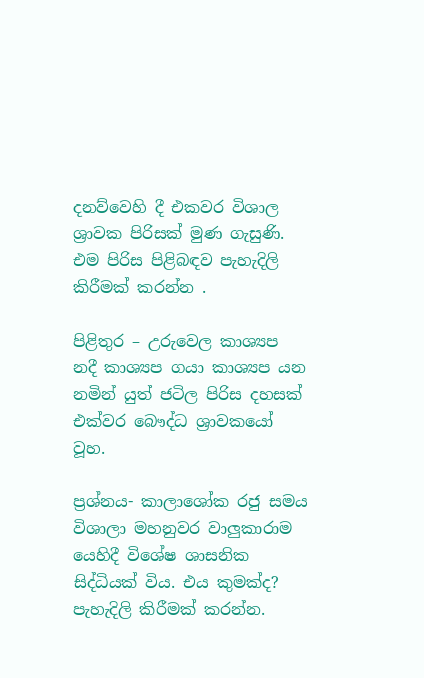දනව්වෙහි දී එකවර විශාල ශ්‍රාවක පිරිසක් මුණ ගැසුණි. එම පිරිස පිළිබඳව පැහැදිලි කිරීමක් කරන්න .

පිළිතුර – උරුවෙල කාශ්‍යප නදී කාශ්‍යප ගයා කාශ්‍යප යන නමින් යුත් ජටිල පිරිස දහසක් එක්වර බෞද්ධ ශ්‍රාවකයෝ වූහ.

ප්‍රශ්නය- කාලාශෝක රජු සමය විශාලා මහනුවර වාලුකාරාම යෙහිදී විශේෂ ශාසනික සිද්ධියක් විය. එය කුමක්ද? පැහැදිලි කිරීමක් කරන්න.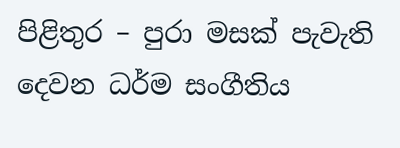පිළිතුර – පුරා මසක් පැවැති දෙවන ධර්ම සංගීතිය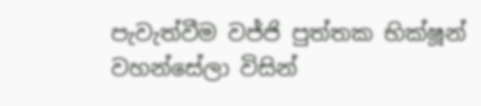පැවැත්වීම වජ්ජි පුත්තක භික්ෂූන් වහන්සේලා විසින්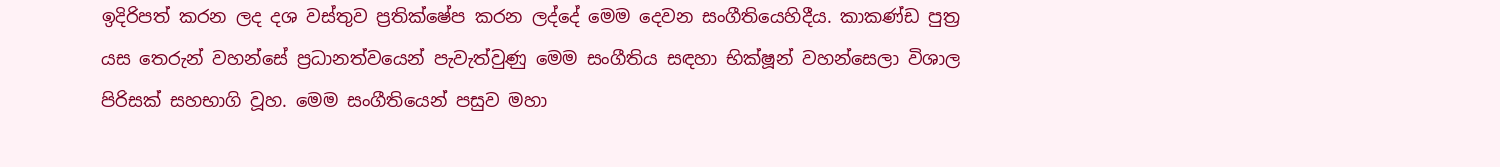ඉදිරිපත් කරන ලද දශ වස්තුව ප්‍රතික්ෂේප කරන ලද්දේ මෙම දෙවන සංගීතියෙහිදීය. කාකණ්ඩ පුත්‍ර යස තෙරුන් වහන්සේ ප්‍රධානත්වයෙන් පැවැත්වුණු මෙම සංගීතිය සඳහා භික්ෂූන් වහන්සෙලා විශාල පිරිසක් සහභාගි වූහ. මෙම සංගීතියෙන් පසුව මහා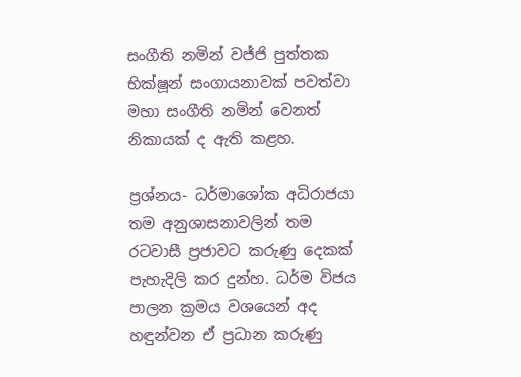සංගීති නමින් වජ්ජි පුත්තක භික්ෂූන් සංගායනාවක් පවත්වා මහා සංගීති නමින් වෙනත් නිකායක් ද ඇති කළහ.

ප්‍රශ්නය- ධර්මාශෝක අධිරාජයා තම අනුශාසනාවලින් තම රටවාසී ප්‍රජාවට කරුණු දෙකක් පැහැදිලි කර දුන්හ. ධර්ම විජය පාලන ක්‍රමය වශයෙන් අද හඳුන්වන ඒ ප්‍රධාන කරුණු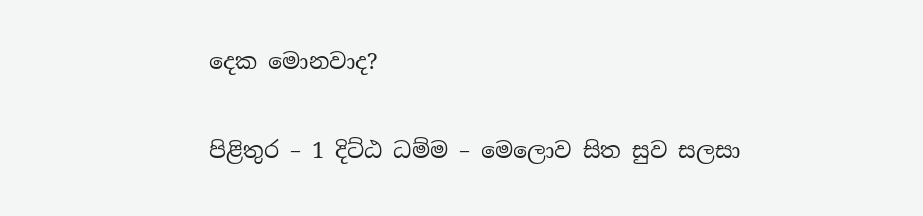දෙක මොනවාද?

පිළිතුර – 1 දිට්ඨ ධම්ම – මෙලොව සිත සුව සලසා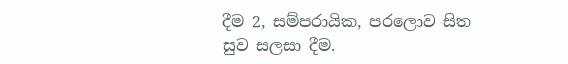දීම 2, සම්පරායික, පරලොව සිත සුව සලසා දීම.